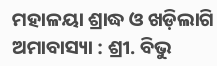ମହାଳୟା ଶ୍ରାଦ୍ଧ ଓ ଖଡ଼ିଲାଗି ଅମାବାସ୍ୟା : ଶ୍ରୀ. ବିଭୁ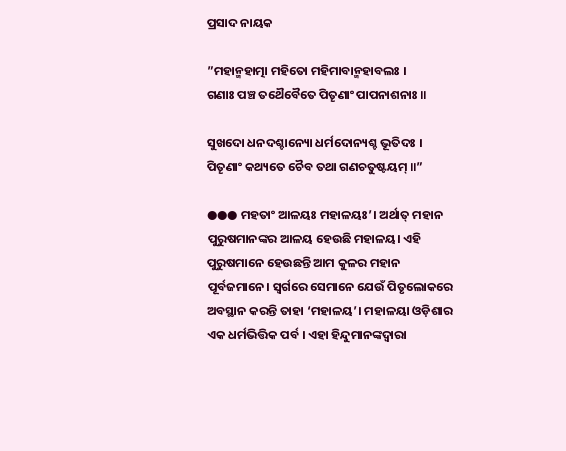ପ୍ରସାଦ ନାୟକ

”ମହାନ୍ମହାତ୍ମା ମହିତୋ ମହିମାବାନ୍ମହାବଲଃ ।
ଗଣାଃ ପଞ୍ଚ ତଥୈବୈତେ ପିତୄଣାଂ ପାପନାଶନାଃ ॥

ସୁଖଦୋ ଧନଦଶ୍ଚାନ୍ୟୋ ଧର୍ମଦୋନ୍ୟଶ୍ଚ ଭୂତିଦଃ ।
ପିତୄଣାଂ କଥ୍ୟତେ ଚୈବ ତଥା ଗଣଚତୁଷ୍ଟୟମ୍ ॥”

●●● ମହତାଂ ଆଳୟଃ ମହାଳୟଃ’। ଅର୍ଥାତ୍ ମହାନ ପୁରୁଷମାନଙ୍କର ଆଳୟ ହେଉଛି ମହାଳୟ। ଏହି ପୁରୁଷମାନେ ହେଉଛନ୍ତି ଆମ କୁଳର ମହାନ ପୂର୍ବଜମାନେ। ସ୍ୱର୍ଗରେ ସେମାନେ ଯେଉଁ ପିତୃଲୋକରେ ଅବସ୍ଥାନ କରନ୍ତି ତାହା ‘ମହାଳୟ’। ମହାଳୟା ଓଡ଼ିଶାର ଏକ ଧର୍ମଭିତ୍ତିକ ପର୍ବ । ଏହା ହିନ୍ଦୁମାନଙ୍କଦ୍ୱାରା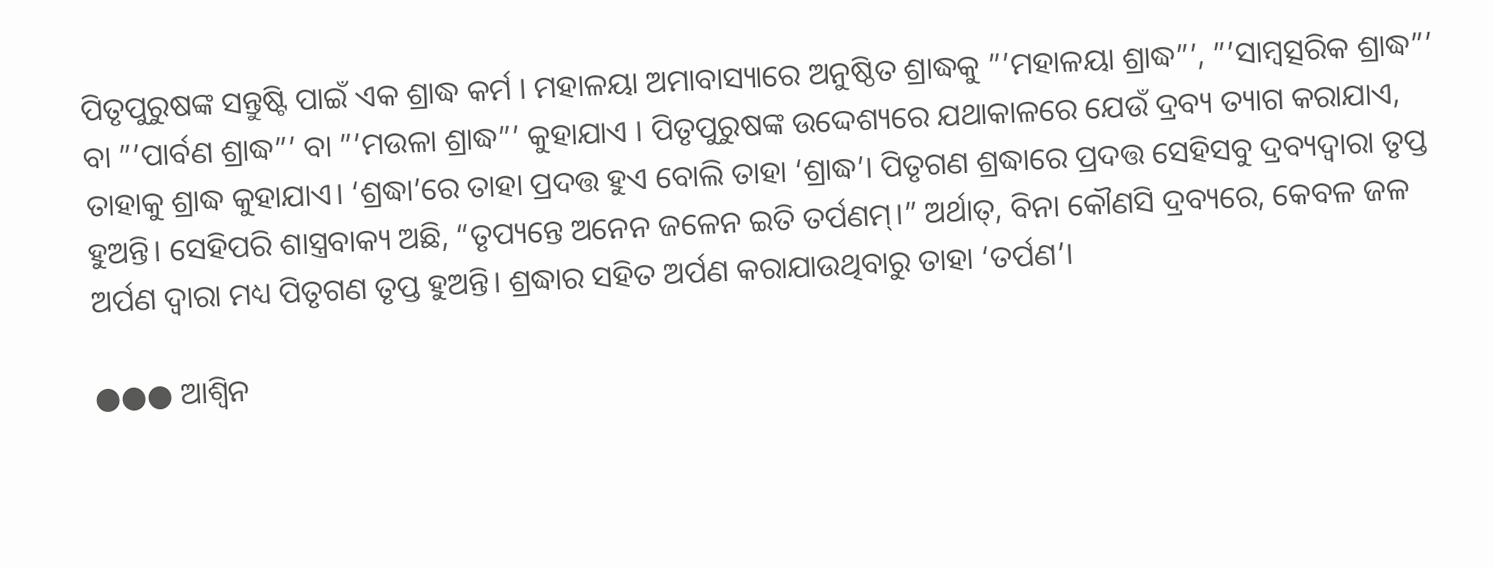ପିତୃପୁରୁଷଙ୍କ ସନ୍ତୁଷ୍ଟି ପାଇଁ ଏକ ଶ୍ରାଦ୍ଧ କର୍ମ । ମହାଳୟା ଅମାବାସ୍ୟାରେ ଅନୁଷ୍ଠିତ ଶ୍ରାଦ୍ଧକୁ ”’ମହାଳୟା ଶ୍ରାଦ୍ଧ”’, ”’ସାମ୍ବତ୍ସରିକ ଶ୍ରାଦ୍ଧ”’ ବା ”’ପାର୍ବଣ ଶ୍ରାଦ୍ଧ”’ ବା ”’ମଉଳା ଶ୍ରାଦ୍ଧ”’ କୁହାଯାଏ । ପିତୃପୁରୁଷଙ୍କ ଉଦ୍ଦେଶ୍ୟରେ ଯଥାକାଳରେ ଯେଉଁ ଦ୍ରବ୍ୟ ତ୍ୟାଗ କରାଯାଏ, ତାହାକୁ ଶ୍ରାଦ୍ଧ କୁହାଯାଏ। ‘ଶ୍ରଦ୍ଧା’ରେ ତାହା ପ୍ରଦତ୍ତ ହୁଏ ବୋଲି ତାହା ‘ଶ୍ରାଦ୍ଧ’। ପିତୃଗଣ ଶ୍ରଦ୍ଧାରେ ପ୍ରଦତ୍ତ ସେହିସବୁ ଦ୍ରବ୍ୟଦ୍ୱାରା ତୃପ୍ତ ହୁଅନ୍ତି। ସେହିପରି ଶାସ୍ତ୍ରବାକ୍ୟ ଅଛି, “ତୃପ୍ୟନ୍ତେ ଅନେନ ଜଳେନ ଇତି ତର୍ପଣମ୍।” ଅର୍ଥାତ୍‌, ବିନା କୌଣସି ଦ୍ରବ୍ୟରେ, କେବଳ ଜଳ ଅର୍ପଣ ଦ୍ୱାରା ମଧ୍ୟ ପିତୃଗଣ ତୃପ୍ତ ହୁଅନ୍ତି। ଶ୍ରଦ୍ଧାର ସହିତ ଅର୍ପଣ କରାଯାଉଥିବାରୁ ତାହା ‘ତର୍ପଣ’।

●●● ଆଶ୍ୱିନ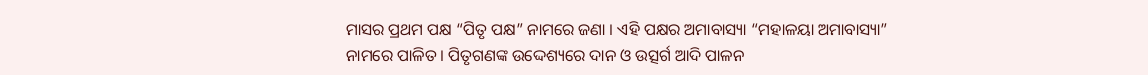ମାସର ପ୍ରଥମ ପକ୍ଷ “ପିତୃ ପକ୍ଷ” ନାମରେ ଜଣା । ଏହି ପକ୍ଷର ଅମାବାସ୍ୟା “ମହାଳୟା ଅମାବାସ୍ୟା” ନାମରେ ପାଳିତ । ପିତୃଗଣଙ୍କ ଉଦ୍ଦେଶ୍ୟରେ ଦାନ ଓ ଉତ୍ସର୍ଗ ଆଦି ପାଳନ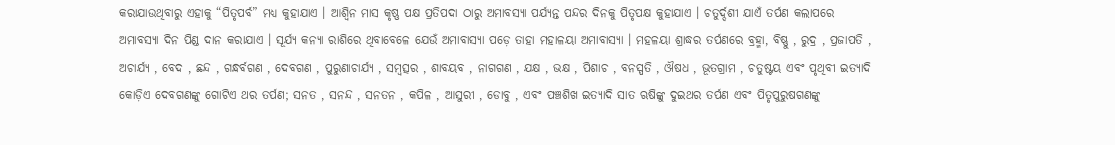କରାଯାଉଥିବାରୁ ଏହାକୁ “ପିତୃପର୍ବ” ମଧ୍ୟ କୁହାଯାଏ । ଆଶ୍ୱିନ ମାସ କୃଷ୍ଣ ପକ୍ଷ ପ୍ରତିପଦା ଠାରୁ ଅମାବସ୍ୟା ପର୍ଯ୍ୟନ୍ତ ପନ୍ଦର ଦିନକୁ ପିତୃପକ୍ଷ କୁହାଯାଏ । ଚତୁର୍ଦ୍ଦଶୀ ଯାଏଁ ତର୍ପଣ କଲାପରେ ଅମାବସ୍ୟା ଦିନ ପିଣ୍ଡ ଦାନ କରାଯାଏ । ସୂର୍ଯ୍ୟ କନ୍ୟା ରାଶିରେ ଥିବାବେଳେ ଯେଉଁ ଅମାବାସ୍ୟା ପଡ଼େ ତାହା ମହାଳୟା ଅମାବାସ୍ୟା । ମହଳୟା ଶ୍ରାଦ୍ଧର ତର୍ପଣରେ ବ୍ରହ୍ମା, ବିଷ୍ଣୁ , ରୁଦ୍ର , ପ୍ରଜାପତି , ଅଚାର୍ଯ୍ୟ , ବେଦ , ଛନ୍ଦ , ଗନ୍ଧର୍ବଗଣ , ଦେବଗଣ , ପୁରୁଣାଚାର୍ଯ୍ୟ , ସମ୍ବତ୍ସର , ଶାବୟବ , ନାଗଗଣ , ଯକ୍ଷ , ଭକ୍ଷ , ପିଶାଚ , ବନସ୍ପତି , ଔଷଧ , ଭୂତଗ୍ରାମ , ଚତୁଷ୍ଟୟ ଏବଂ ପୃଥିବୀ ଇତ୍ୟାଦି କୋଡ଼ିଏ ଦେବଗଣଙ୍କୁ ଗୋଟିଏ ଥର ତର୍ପଣ; ସନତ , ସନନ୍ଦ , ସନତନ , କପିଳ , ଆସୁରୀ , ଡୋବୁ , ଏବଂ ପଞ୍ଚଶିଖ ଇତ୍ୟାଦି ସାତ ଋଷିଙ୍କୁ ଦୁଇଥର ତର୍ପଣ ଏବଂ ପିତୃପୁରୁଷଗଣଙ୍କୁ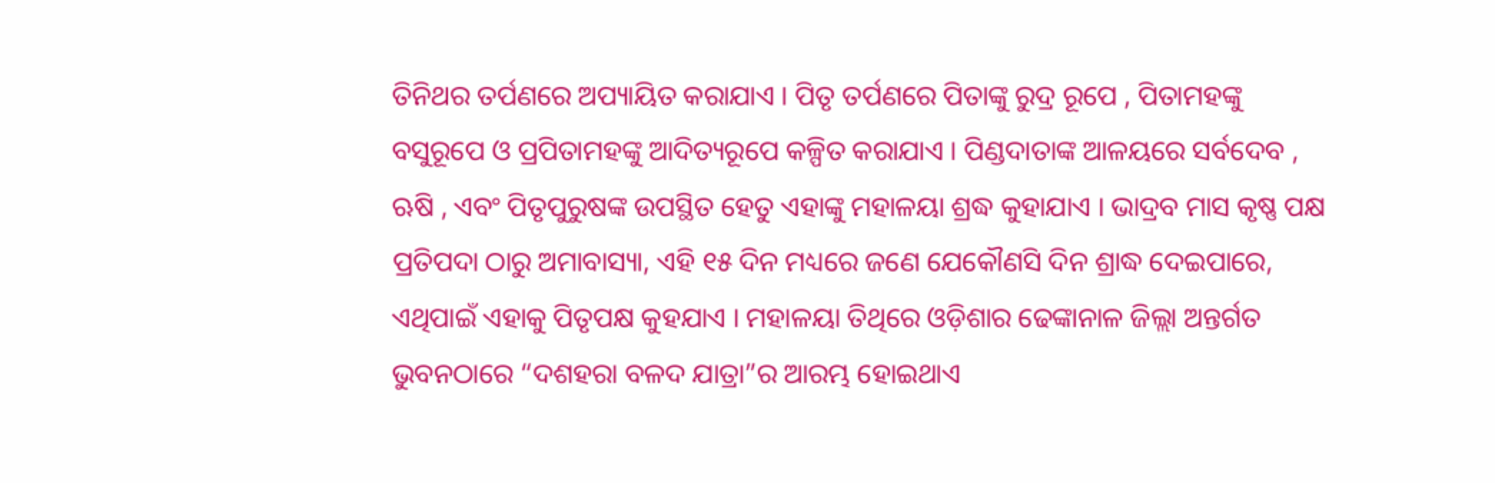ତିନିଥର ତର୍ପଣରେ ଅପ୍ୟାୟିତ କରାଯାଏ । ପିତୃ ତର୍ପଣରେ ପିତାଙ୍କୁ ରୁଦ୍ର ରୂପେ , ପିତାମହଙ୍କୁ ବସୁରୂପେ ଓ ପ୍ରପିତାମହଙ୍କୁ ଆଦିତ୍ୟରୂପେ କଳ୍ପିତ କରାଯାଏ । ପିଣ୍ଡଦାତାଙ୍କ ଆଳୟରେ ସର୍ବଦେବ , ଋଷି , ଏବଂ ପିତୃପୁରୁଷଙ୍କ ଉପସ୍ଥିତ ହେତୁ ଏହାଙ୍କୁ ମହାଳୟା ଶ୍ରଦ୍ଧ କୁହାଯାଏ । ଭାଦ୍ରବ ମାସ କୃଷ୍ଣ ପକ୍ଷ ପ୍ରତିପଦା ଠାରୁ ଅମାବାସ୍ୟା, ଏହି ୧୫ ଦିନ ମଧ୍ୟରେ ଜଣେ ଯେକୌଣସି ଦିନ ଶ୍ରାଦ୍ଧ ଦେଇପାରେ, ଏଥିପାଇଁ ଏହାକୁ ପିତୃପକ୍ଷ କୁହଯାଏ । ମହାଳୟା ତିଥିରେ ଓଡ଼ିଶାର ଢେଙ୍କାନାଳ ଜିଲ୍ଲା ଅନ୍ତର୍ଗତ ଭୁବନଠାରେ “ଦଶହରା ବଳଦ ଯାତ୍ରା”ର ଆରମ୍ଭ ହୋଇଥାଏ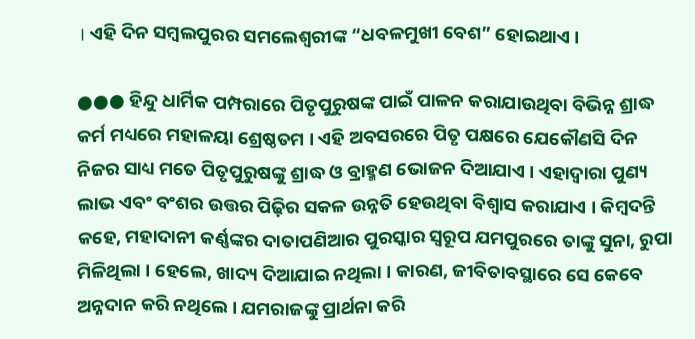। ଏହି ଦିନ ସମ୍ବଲପୁରର ସମଲେଶ୍ୱରୀଙ୍କ “ଧବଳମୁଖୀ ବେଶ” ହୋଇଥାଏ ।

●●● ହିନ୍ଦୁ ଧାର୍ମିକ ପମ୍ପରାରେ ପିତୃପୁରୁଷଙ୍କ ପାଇଁ ପାଳନ କରାଯାଉଥିବା ବିଭିନ୍ନ ଶ୍ରାଦ୍ଧ କର୍ମ ମଧ୍ୟରେ ମହାଳୟା ଶ୍ରେଷ୍ଠତମ । ଏହି ଅବସରରେ ପିତୃ ପକ୍ଷରେ ଯେକୌଣସି ଦିନ ନିଜର ସାଧ୍ୟ ମତେ ପିତୃପୁରୁଷଙ୍କୁ ଶ୍ରାଦ୍ଧ ଓ ବ୍ରାହ୍ମଣ ଭୋଜନ ଦିଆଯାଏ । ଏହାଦ୍ୱାରା ପୁଣ୍ୟ ଲାଭ ଏବଂ ବଂଶର ଉତ୍ତର ପିଢ଼ିର ସକଳ ଉନ୍ନତି ହେଉଥିବା ବିଶ୍ୱାସ କରାଯାଏ । କିମ୍ବଦନ୍ତି କହେ, ମହାଦାନୀ କର୍ଣ୍ଣଙ୍କର ଦାତାପଣିଆର ପୁରସ୍କାର ସ୍ୱରୂପ ଯମପୁରରେ ତାଙ୍କୁ ସୁନା, ରୁପା ମିଳିଥିଲା । ହେଲେ, ଖାଦ୍ୟ ଦିଆଯାଇ ନଥିଲା । କାରଣ, ଜୀବିତାବସ୍ଥାରେ ସେ କେବେ ଅନ୍ନଦାନ କରି ନଥିଲେ । ଯମରାଜଙ୍କୁ ପ୍ରାର୍ଥନା କରି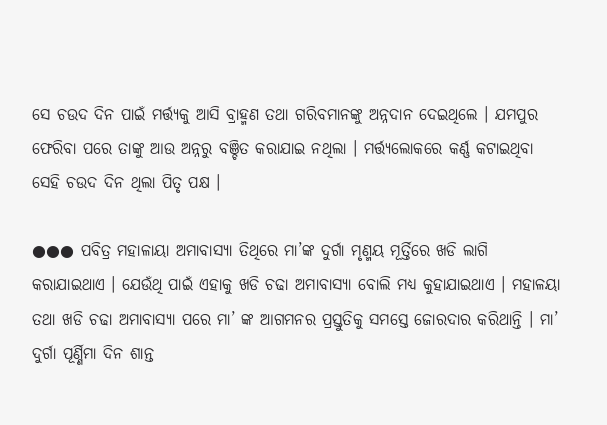ସେ ଚଉଦ ଦିନ ପାଇଁ ମର୍ତ୍ତ୍ୟକୁ ଆସି ବ୍ରାହ୍ମଣ ତଥା ଗରିବମାନଙ୍କୁ ଅନ୍ନଦାନ ଦେଇଥିଲେ । ଯମପୁର ଫେରିବା ପରେ ତାଙ୍କୁ ଆଉ ଅନ୍ନରୁ ବଞ୍ଚିତ କରାଯାଇ ନଥିଲା । ମର୍ତ୍ତ୍ୟଲୋକରେ କର୍ଣ୍ଣ କଟାଇଥିବା ସେହି ଚଉଦ ଦିନ ଥିଲା ପିତୃ ପକ୍ଷ ।

●●● ପବିତ୍ର ମହାଳାୟା ଅମାବାସ୍ୟା ତିଥିରେ ମା’ଙ୍କ ଦୁର୍ଗା ମୃଣ୍ମୟ ମୂର୍ତ୍ତିରେ ଖଡି ଲାଗି କରାଯାଇଥାଏ । ଯେଉଁଥି ପାଇଁ ଏହାକୁ ଖଡି ଚଢା ଅମାବାସ୍ୟା ବୋଲି ମଧ୍ୟ କୁହାଯାଇଥାଏ । ମହାଳୟା ତଥା ଖଡି ଚଢା ଅମାବାସ୍ୟା ପରେ ମା’ ଙ୍କ ଆଗମନର ପ୍ରସ୍ତୁତିକୁ ସମସ୍ତେ ଜୋରଦାର କରିଥାନ୍ତି । ମା’ ଦୁର୍ଗା ପୂର୍ଣ୍ଣିମା ଦିନ ଶାନ୍ତ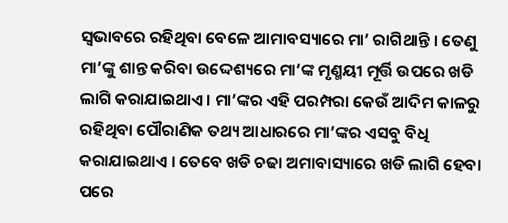ସ୍ବଭାବରେ ରହିଥିବା ବେଳେ ଆମାବସ୍ୟାରେ ମା’ ରାଗିଥାନ୍ତି । ତେଣୁ ମା’ଙ୍କୁ ଶାନ୍ତ କରିବା ଉଦ୍ଦେଶ୍ୟରେ ମା’ଙ୍କ ମୃଣ୍ମୟୀ ମୂର୍ତ୍ତି ଉପରେ ଖଡି ଲାଗି କରାଯାଇଥାଏ । ମା’ଙ୍କର ଏହି ପରମ୍ପରା କେଉଁ ଆଦିମ କାଳରୁ ରହିଥିବା ପୌରାଣିକ ତଥ୍ୟ ଆଧାରରେ ମା’ଙ୍କର ଏସବୁ ବିଧି କରାଯାଇଥାଏ । ତେବେ ଖଡି ଚଢା ଅମାବାସ୍ୟାରେ ଖଡି ଲାଗି ହେବା ପରେ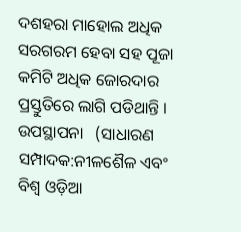ଦଶହରା ମାହୋଲ ଅଧିକ ସରଗରମ ହେବା ସହ ପୂଜା କମିଟି ଅଧିକ ଜୋରଦାର ପ୍ରସ୍ତୁତିରେ ଲାଗି ପଡିଥାନ୍ତି । ଉପସ୍ଥାପନା   (ସାଧାରଣ ସମ୍ପାଦକ:ନୀଳଶୈଳ ଏବଂ ବିଶ୍ବ ଓଡ଼ିଆ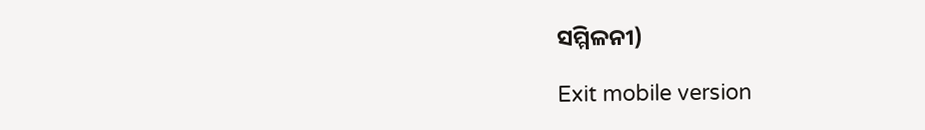ସମ୍ମିଳନୀ)

Exit mobile version